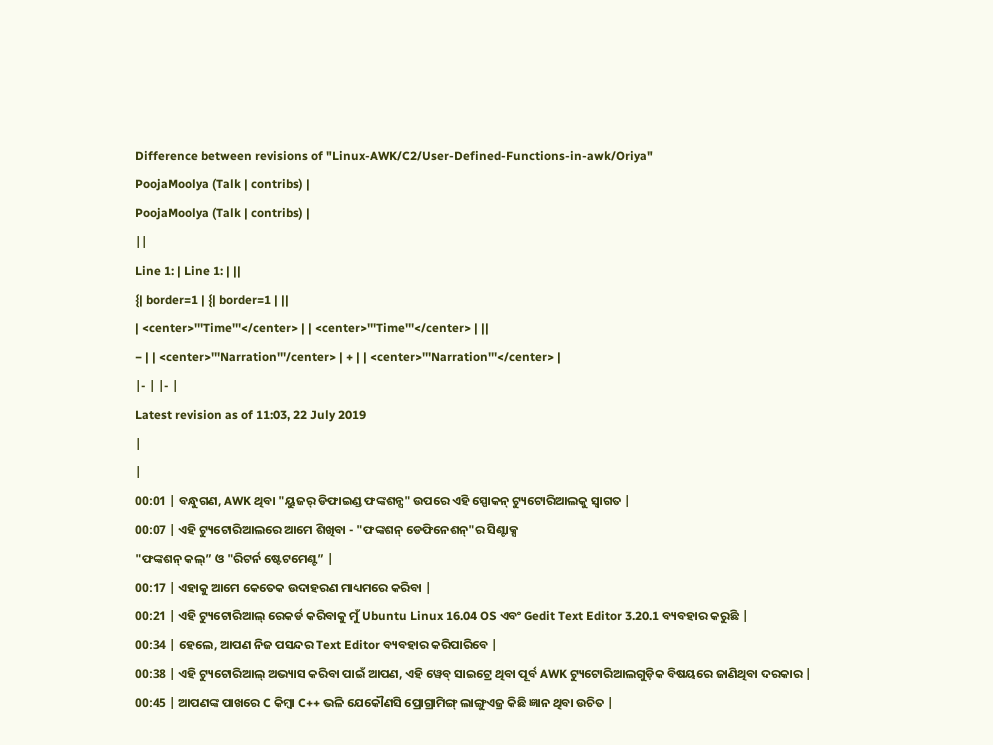Difference between revisions of "Linux-AWK/C2/User-Defined-Functions-in-awk/Oriya"
PoojaMoolya (Talk | contribs) |
PoojaMoolya (Talk | contribs) |
||
Line 1: | Line 1: | ||
{| border=1 | {| border=1 | ||
| <center>'''Time'''</center> | | <center>'''Time'''</center> | ||
− | | <center>'''Narration'''/center> | + | | <center>'''Narration'''</center> |
|- | |- |
Latest revision as of 11:03, 22 July 2019
|
|
00:01 | ବନ୍ଧୁଗଣ, AWK ଥିବା "ୟୁଜର୍ ଡିଫାଇଣ୍ଡ ଫଙ୍କଶନ୍ସ" ଉପରେ ଏହି ସ୍ପୋକନ୍ ଟ୍ୟୁଟୋରିଆଲକୁ ସ୍ୱାଗତ |
00:07 | ଏହି ଟ୍ୟୁଟୋରିଆଲରେ ଆମେ ଶିଖିବା - "ଫଙ୍କଶନ୍ ଡେଫିନେଶନ୍"ର ସିଣ୍ଟାକ୍ସ
"ଫଙ୍କଶନ୍ କଲ୍” ଓ "ରିଟର୍ନ ଷ୍ଟେଟମେଣ୍ଟ” |
00:17 | ଏହାକୁ ଆମେ କେତେକ ଉଦାହରଣ ମାଧ୍ୟମରେ କରିବା |
00:21 | ଏହି ଟ୍ୟୁଟୋରିଆଲ୍ ରେକର୍ଡ କରିବାକୁ ମୁଁ Ubuntu Linux 16.04 OS ଏବଂ Gedit Text Editor 3.20.1 ବ୍ୟବହାର କରୁଛି |
00:34 | ହେଲେ, ଆପଣ ନିଜ ପସନ୍ଦର Text Editor ବ୍ୟବହାର କରିପାରିବେ |
00:38 | ଏହି ଟ୍ୟୁଟୋରିଆଲ୍ ଅଭ୍ୟାସ କରିବା ପାଇଁ ଆପଣ, ଏହି ୱେବ୍ ସାଇଟ୍ରେ ଥିବା ପୂର୍ବ AWK ଟ୍ୟୁଟୋରିଆଲଗୁଡ଼ିକ ବିଷୟରେ ଜାଣିଥିବା ଦରକାର |
00:45 | ଆପଣଙ୍କ ପାଖରେ C କିମ୍ୱା C++ ଭଳି ଯେକୌଣସି ପ୍ରୋଗ୍ରାମିଙ୍ଗ୍ ଲାଙ୍ଗୁଏଜ୍ର କିଛି ଜ୍ଞାନ ଥିବା ଉଚିତ |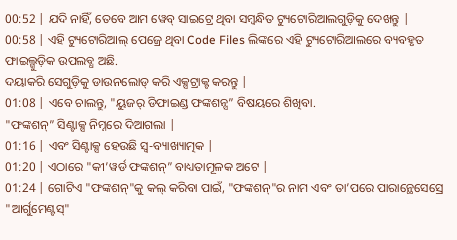00:52 | ଯଦି ନାହିଁ, ତେବେ ଆମ ୱେବ୍ ସାଇଟ୍ରେ ଥିବା ସମ୍ୱନ୍ଧିତ ଟ୍ୟୁଟୋରିଆଲଗୁଡ଼ିକୁ ଦେଖନ୍ତୁ |
00:58 | ଏହି ଟ୍ୟୁଟୋରିଆଲ୍ ପେଜ୍ରେ ଥିବା Code Files ଲିଙ୍କରେ ଏହି ଟ୍ୟୁଟୋରିଆଲରେ ବ୍ୟବହୃତ ଫାଇଲ୍ଗୁଡ଼ିକ ଉପଲବ୍ଧ ଅଛି.
ଦୟାକରି ସେଗୁଡ଼ିକୁ ଡାଉନଲୋଡ୍ କରି ଏକ୍ସଟ୍ରାକ୍ଟ କରନ୍ତୁ |
01:08 | ଏବେ ଚାଲନ୍ତୁ, "ୟୁଜର୍ ଡିଫାଇଣ୍ଡ ଫଙ୍କଶନ୍ସ” ବିଷୟରେ ଶିଖିବା.
"ଫଙ୍କଶନ୍” ସିଣ୍ଟାକ୍ସ ନିମ୍ନରେ ଦିଆଗଲା |
01:16 | ଏବଂ ସିଣ୍ଟାକ୍ସ ହେଉଛି ସ୍ୱ-ବ୍ୟାଖ୍ୟାତ୍ମକ |
01:20 | ଏଠାରେ "କୀ’ୱର୍ଡ ଫଙ୍କଶନ୍” ବାଧ୍ୟତାମୂଳକ ଅଟେ |
01:24 | ଗୋଟିଏ "ଫଙ୍କଶନ୍"କୁ କଲ୍ କରିବା ପାଇଁ, "ଫଙ୍କଶନ୍"ର ନାମ ଏବଂ ତା’ପରେ ପାରାନ୍ଥେସେସ୍ରେ "ଆର୍ଗୁମେଣ୍ଟସ୍"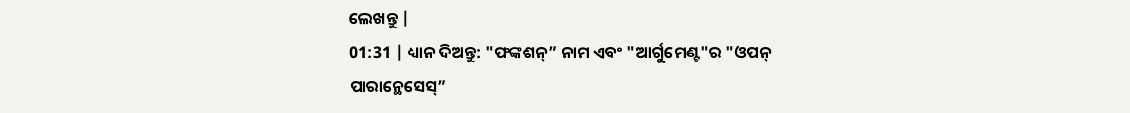ଲେଖନ୍ତୁ |
01:31 | ଧ୍ୟାନ ଦିଅନ୍ତୁ: "ଫଙ୍କଶନ୍” ନାମ ଏବଂ "ଆର୍ଗୁମେଣ୍ଟ"ର "ଓପନ୍ ପାରାନ୍ଥେସେସ୍”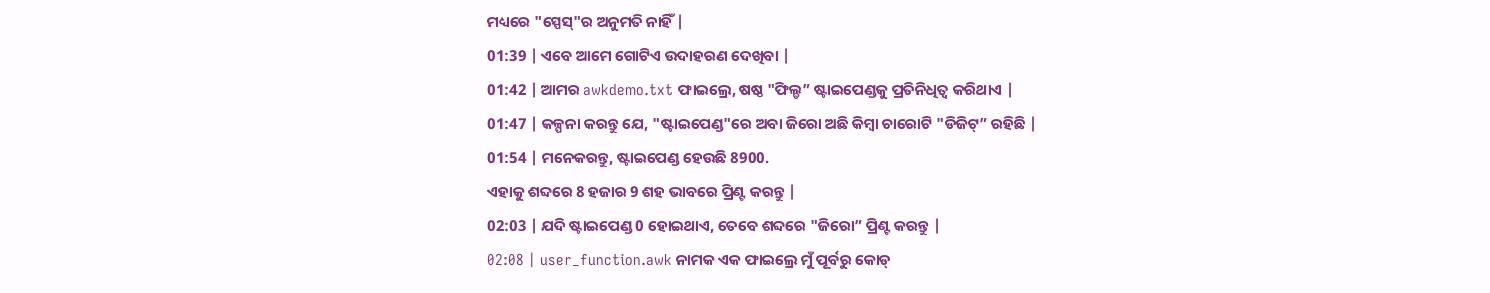ମଧ୍ୟରେ "ସ୍ପେସ୍"ର ଅନୁମତି ନାହିଁ |
01:39 | ଏବେ ଆମେ ଗୋଟିଏ ଉଦାହରଣ ଦେଖିବା |
01:42 | ଆମର awkdemo.txt ଫାଇଲ୍ରେ, ଷଷ୍ଠ "ଫିଲ୍ଡ” ଷ୍ଟାଇପେଣ୍ଡକୁ ପ୍ରତିନିଧିତ୍ୱ କରିଥାଏ |
01:47 | କଳ୍ପନା କରନ୍ତୁ ଯେ, "ଷ୍ଟାଇପେଣ୍ଡ"ରେ ଅବା ଜିରୋ ଅଛି କିମ୍ୱା ଚାରୋଟି "ଡିଜିଟ୍” ରହିଛି |
01:54 | ମନେକରନ୍ତୁ, ଷ୍ଟାଇପେଣ୍ଡ ହେଉଛି 8900.
ଏହାକୁ ଶବ୍ଦରେ 8 ହଜାର 9 ଶହ ଭାବରେ ପ୍ରିଣ୍ଟ କରନ୍ତୁ |
02:03 | ଯଦି ଷ୍ଟାଇପେଣ୍ଡ 0 ହୋଇଥାଏ, ତେବେ ଶବ୍ଦରେ "ଜିରୋ” ପ୍ରିଣ୍ଟ କରନ୍ତୁ |
02:08 | user_function.awk ନାମକ ଏକ ଫାଇଲ୍ରେ ମୁଁ ପୂର୍ବରୁ କୋଡ୍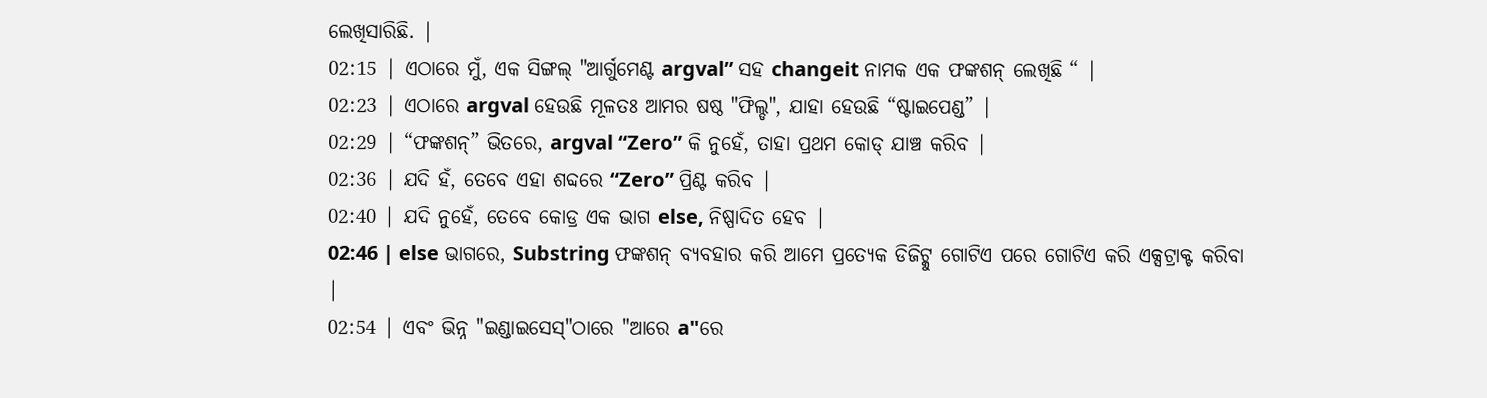ଲେଖିସାରିଛି. |
02:15 | ଏଠାରେ ମୁଁ, ଏକ ସିଙ୍ଗଲ୍ "ଆର୍ଗୁମେଣ୍ଟ argval” ସହ changeit ନାମକ ଏକ ଫଙ୍କଶନ୍ ଲେଖିଛି “ |
02:23 | ଏଠାରେ argval ହେଉଛି ମୂଳତଃ ଆମର ଷଷ୍ଠ "ଫିଲ୍ଡ", ଯାହା ହେଉଛି “ଷ୍ଟାଇପେଣ୍ଡ” |
02:29 | “ଫଙ୍କଶନ୍” ଭିତରେ, argval “Zero” କି ନୁହେଁ, ତାହା ପ୍ରଥମ କୋଡ୍ ଯାଞ୍ଚ କରିବ |
02:36 | ଯଦି ହଁ, ତେବେ ଏହା ଶବ୍ଦରେ “Zero” ପ୍ରିଣ୍ଟ କରିବ |
02:40 | ଯଦି ନୁହେଁ, ତେବେ କୋଡ୍ର ଏକ ଭାଗ else, ନିଷ୍ପାଦିତ ହେବ |
02:46 | else ଭାଗରେ, Substring ଫଙ୍କଶନ୍ ବ୍ୟବହାର କରି ଆମେ ପ୍ରତ୍ୟେକ ଡିଜିଟ୍କୁ ଗୋଟିଏ ପରେ ଗୋଟିଏ କରି ଏକ୍ସଟ୍ରାକ୍ଟ କରିବା |
02:54 | ଏବଂ ଭିନ୍ନ "ଇଣ୍ଡାଇସେସ୍"ଠାରେ "ଆରେ a"ରେ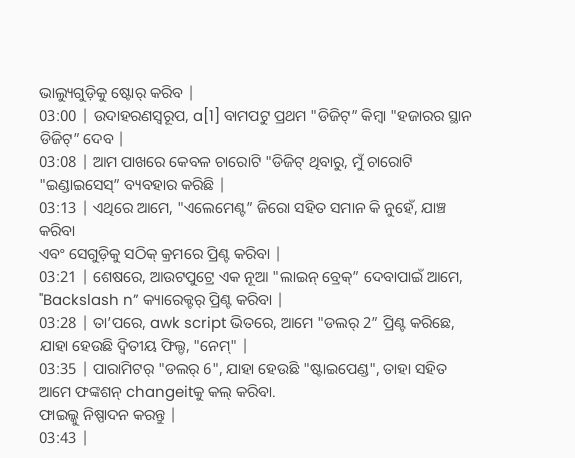ଭାଲ୍ୟୁଗୁଡ଼ିକୁ ଷ୍ଟୋର୍ କରିବ |
03:00 | ଉଦାହରଣସ୍ୱରୂପ, a[1] ବାମପଟୁ ପ୍ରଥମ "ଡିଜିଟ୍” କିମ୍ୱା "ହଜାରର ସ୍ଥାନ ଡିଜିଟ୍” ଦେବ |
03:08 | ଆମ ପାଖରେ କେବଳ ଚାରୋଟି "ଡିଜିଟ୍ ଥିବାରୁ, ମୁଁ ଚାରୋଟି "ଇଣ୍ଡାଇସେସ୍” ବ୍ୟବହାର କରିଛି |
03:13 | ଏଥିରେ ଆମେ, "ଏଲେମେଣ୍ଟ” ଜିରୋ ସହିତ ସମାନ କି ନୁହେଁ, ଯାଞ୍ଚ କରିବା
ଏବଂ ସେଗୁଡ଼ିକୁ ସଠିକ୍ କ୍ରମରେ ପ୍ରିଣ୍ଟ କରିବା |
03:21 | ଶେଷରେ, ଆଉଟପୁଟ୍ରେ ଏକ ନୂଆ "ଲାଇନ୍ ବ୍ରେକ୍” ଦେବାପାଇଁ ଆମେ, "Backslash n” କ୍ୟାରେକ୍ଟର୍ ପ୍ରିଣ୍ଟ କରିବା |
03:28 | ତା’ପରେ, awk script ଭିତରେ, ଆମେ "ଡଲର୍ 2” ପ୍ରିଣ୍ଟ କରିଛେ, ଯାହା ହେଉଛି ଦ୍ୱିତୀୟ ଫିଲ୍ଡ, "ନେମ୍" |
03:35 | ପାରାମିଟର୍ "ଡଲର୍ 6", ଯାହା ହେଉଛି "ଷ୍ଟାଇପେଣ୍ଡ", ତାହା ସହିତ ଆମେ ଫଙ୍କଶନ୍ changeitକୁ କଲ୍ କରିବା.
ଫାଇଲ୍କୁ ନିଷ୍ପାଦନ କରନ୍ତୁ |
03:43 |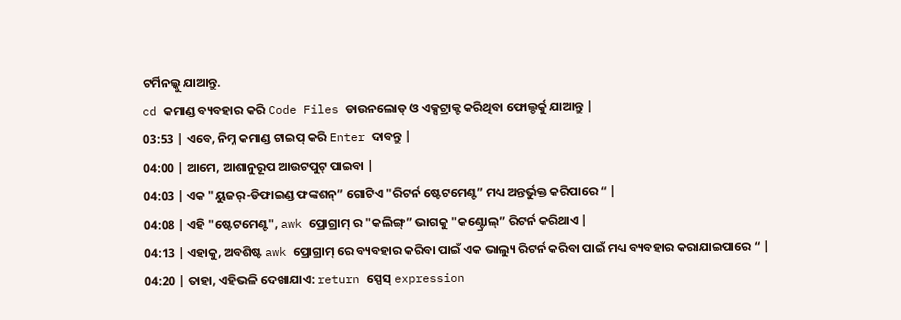ଟର୍ମିନଲ୍କୁ ଯାଆନ୍ତୁ.
cd କମାଣ୍ଡ ବ୍ୟବହାର କରି Code Files ଡାଉନଲୋଡ୍ ଓ ଏକ୍ସଟ୍ରାକ୍ଟ କରିଥିବା ଫୋଲ୍ଡର୍କୁ ଯାଆନ୍ତୁ |
03:53 | ଏବେ, ନିମ୍ନ କମାଣ୍ଡ ଟାଇପ୍ କରି Enter ଦାବନ୍ତୁ |
04:00 | ଆମେ, ଆଶାନୁରୂପ ଆଉଟପୁଟ୍ ପାଇବା |
04:03 | ଏକ "ୟୁଜର୍-ଡିଫାଇଣ୍ଡ ଫଙ୍କଶନ୍” ଗୋଟିଏ "ରିଟର୍ନ ଷ୍ଟେଟମେଣ୍ଟ” ମଧ୍ୟ ଅନ୍ତର୍ଭୁକ୍ତ କରିପାରେ “ |
04:08 | ଏହି "ଷ୍ଟେଟମେଣ୍ଟ", awk ପ୍ରୋଗ୍ରାମ୍ ର "କଲିଙ୍ଗ୍” ଭାଗକୁ "କଣ୍ଟ୍ରୋଲ୍” ରିଟର୍ନ କରିଥାଏ |
04:13 | ଏହାକୁ, ଅବଶିଷ୍ଟ awk ପ୍ରୋଗ୍ରାମ୍ ରେ ବ୍ୟବହାର କରିବା ପାଇଁ ଏକ ଭାଲ୍ୟୁ ରିଟର୍ନ କରିବା ପାଇଁ ମଧ୍ୟ ବ୍ୟବହାର କରାଯାଇପାରେ “ |
04:20 | ତାହା, ଏହିଭଳି ଦେଖାଯାଏ: return ସ୍ପେସ୍ expression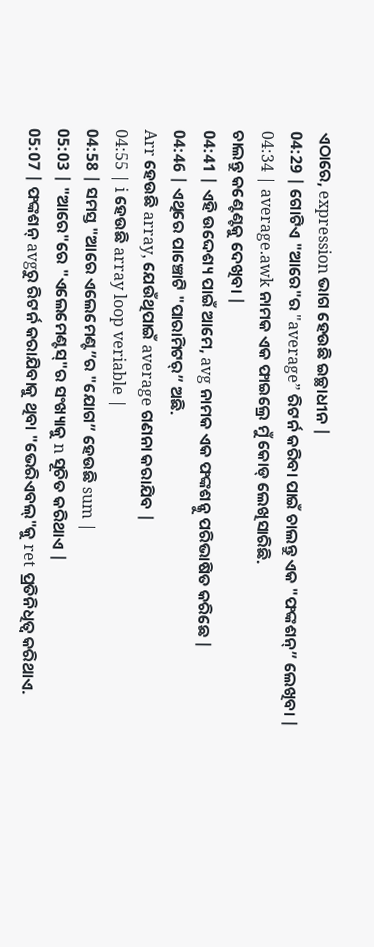ଏଠାରେ, expression ଭାଗ ହେଉଛି ଇଚ୍ଛାଧୀନ |
04:29 | ଗୋଟିଏ "ଆରେ"ର "average” ରିଟର୍ନ କରିବା ପାଇଁ ଚାଲନ୍ତୁ ଏକ "ଫଙ୍କଶନ୍” ଲେଖିବା |
04:34 | average.awk ନାମକ ଏକ ଫାଇଲ୍ରେ ମୁଁ କୋଡ୍ ଲେଖିସାରିଛି.
ଚାଲନ୍ତୁ କଣ୍ଟେଣ୍ଟକୁ ଦେଖିବା |
04:41 | ଏହି ଉଦ୍ଦେଶ୍ୟ ପାଇଁ ଆମେ, avg ନାମକ ଏକ ଫଙ୍କଶନ୍କୁ ପରିଭାଷିତ କରିଛେ |
04:46 | ଏଥିରେ ପାଞ୍ଚୋଟି "ପାରାମିଟର୍” ଅଛି.
Arr ହେଉଛି array, ଯେଉଁଥିପାଇଁ average ଗଣନା କରାଯିବ |
04:55 | i ହେଉଛି array loop veriable |
04:58 | ସମସ୍ତ "ଆରେ ଏଲେମେଣ୍ଟ”ର "ଯୋଗ” ହେଉଛି sum |
05:03 | "ଆରେ"ରେ "ଏଲେମେଣ୍ଟସ୍"ର ସଂଖ୍ୟାକୁ n ସୂଚିତ କରିଥାଏ |
05:07 | ଫଙ୍କଶନ୍ avgରୁ ରିଟର୍ନ କରାଯିବାକୁ ଥିବା "ଭେରିଏବଲ୍"କୁ ret ପ୍ରତିନିଧିତ୍ୱ କରିଥାଏ.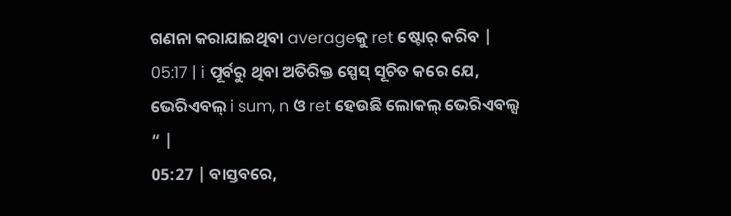ଗଣନା କରାଯାଇଥିବା averageକୁ ret ଷ୍ଟୋର୍ କରିବ |
05:17 | i ପୂର୍ବରୁ ଥିବା ଅତିରିକ୍ତ ସ୍ପେସ୍ ସୂଚିତ କରେ ଯେ, ଭେରିଏବଲ୍ i sum, n ଓ ret ହେଉଛି ଲୋକଲ୍ ଭେରିଏବଲ୍ସ “ |
05:27 | ବାସ୍ତବରେ,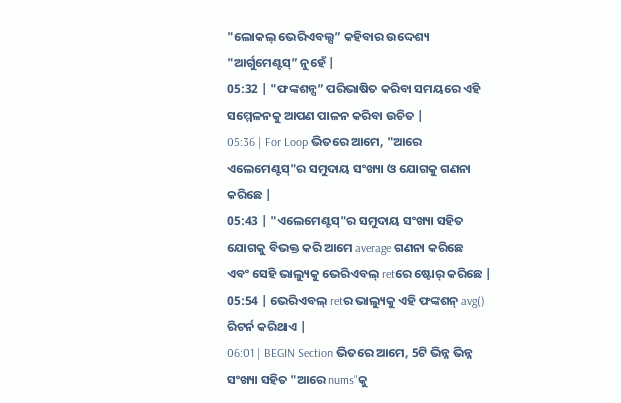"ଲୋକଲ୍ ଭେରିଏବଲ୍ସ” କହିବାର ଉଦ୍ଦେଶ୍ୟ "ଆର୍ଗୁମେଣ୍ଟସ୍” ନୁହେଁ |
05:32 | "ଫଙ୍କଶନ୍ସ” ପରିଭାଷିତ କରିବା ସମୟରେ ଏହି ସମ୍ମେଳନକୁ ଆପଣ ପାଳନ କରିବା ଉଚିତ |
05:36 | For Loop ଭିତରେ ଆମେ, "ଆରେ ଏଲେମେଣ୍ଟସ୍"ର ସମୁଦାୟ ସଂଖ୍ୟା ଓ ଯୋଗକୁ ଗଣନା କରିଛେ |
05:43 | "ଏଲେମେଣ୍ଟସ୍"ର ସମୁଦାୟ ସଂଖ୍ୟା ସହିତ ଯୋଗକୁ ବିଭକ୍ତ କରି ଆମେ average ଗଣନା କରିଛେ
ଏବଂ ସେହି ଭାଲ୍ୟୁକୁ ଭେରିଏବଲ୍ retରେ ଷ୍ଟୋର୍ କରିଛେ |
05:54 | ଭେରିଏବଲ୍ retର ଭାଲ୍ୟୁକୁ ଏହି ଫଙ୍କଶନ୍ avg() ରିଟର୍ନ କରିଥାଏ |
06:01 | BEGIN Section ଭିତରେ ଆମେ, 5ଟି ଭିନ୍ନ ଭିନ୍ନ ସଂଖ୍ୟା ସହିତ "ଆରେ nums"କୁ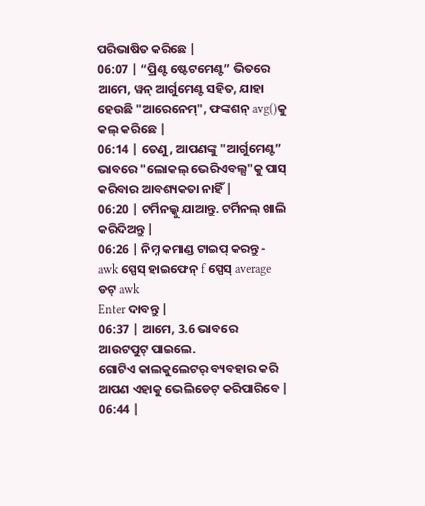ପରିଭାଷିତ କରିଛେ |
06:07 | “ପ୍ରିଣ୍ଟ ଷ୍ଟେଟମେଣ୍ଟ” ଭିତରେ ଆମେ, ୱନ୍ ଆର୍ଗୁମେଣ୍ଟ ସହିତ, ଯାହା ହେଉଛି "ଆରେନେମ୍", ଫଙ୍କଶନ୍ avg()କୁ କଲ୍ କରିଛେ |
06:14 | ତେଣୁ, ଆପଣଙ୍କୁ "ଆର୍ଗୁମେଣ୍ଟ” ଭାବରେ "ଲୋକଲ୍ ଭେରିଏବଲ୍ସ"କୁ ପାସ୍ କରିବାର ଆବଶ୍ୟକତା ନାହିଁ |
06:20 | ଟର୍ମିନଲ୍କୁ ଯାଆନ୍ତୁ. ଟର୍ମିନଲ୍ ଖାଲି କରିଦିଅନ୍ତୁ |
06:26 | ନିମ୍ନ କମାଣ୍ଡ ଟାଇପ୍ କରନ୍ତୁ - awk ସ୍ପେସ୍ ହାଇଫେନ୍ f ସ୍ପେସ୍ average ଡଟ୍ awk
Enter ଦାବନ୍ତୁ |
06:37 | ଆମେ, 3.6 ଭାବରେ ଆଉଟପୁଟ୍ ପାଇଲେ.
ଗୋଟିଏ କାଲକୁଲେଟର୍ ବ୍ୟବହାର କରି ଆପଣ ଏହାକୁ ଭେଲିଡେଟ୍ କରିପାରିବେ |
06:44 |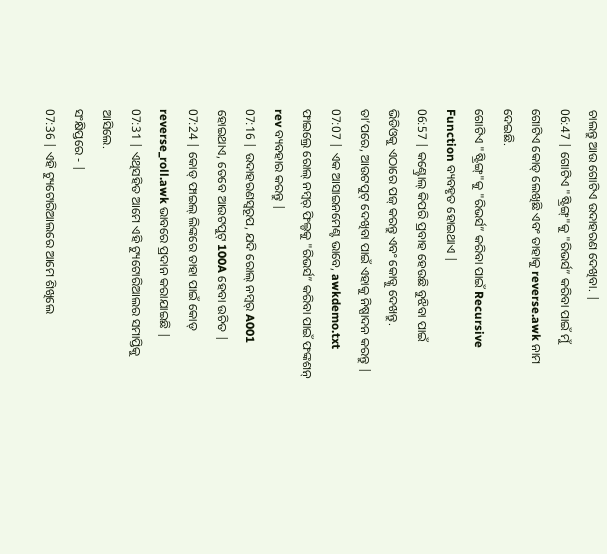ଚାଲନ୍ତୁ ଆଉ ଗୋଟିଏ ଉଦାହରଣ ଦେଖିବା. |
06:47 | ଗୋଟିଏ "ଷ୍ଟ୍ରିଙ୍ଗ୍"କୁ "ରିଭର୍ସ” କରିବା ପାଇଁ ମୁଁ ଗୋଟିଏ କୋଡ୍ ଲେଖିଛି ଏବଂ ତାହାକୁ reverse.awk ନାମ ଦେଇଛି.
ଗୋଟିଏ "ଷ୍ଟ୍ରିଙ୍ଗ୍"କୁ "ରିଭର୍ସ” କରିବା ପାଇଁ Recursive Function ବ୍ୟବହୃତ ହୋଇଥାଏ |
06:57 | କଣ୍ଟ୍ରୋଲ୍ କିପରି ପ୍ରବାହ ହେଉଛି ବୁଝିବା ପାଇଁ ଭିଡିଓକୁ ଏଠାରେ ପଜ୍ କରନ୍ତୁ ଏବଂ କୋଡ୍କୁ ଦେଖନ୍ତୁ.
ତା’ପରେ, ଆଉଟପୁଟ୍ ଦେଖିବା ପାଇଁ ଏହାକୁ ନିଷ୍ପାଦନ କରନ୍ତୁ |
07:07 | ଏକ ଆସାଇନମେଣ୍ଟ ଭାବେ, awkdemo.txt ଫାଇଲ୍ରେ ରୋଲ୍ ନମ୍ୱର୍ ଫିଲ୍ଡକୁ "ରିଭର୍ସ” କରିବା ପାଇଁ ଫଙ୍କଶନ୍ rev ବ୍ୟବହାର କରନ୍ତୁ |
07:16 | ଉଦାହରଣସ୍ୱରୂପ, ଯଦି ରୋଲ୍ ନମ୍ୱର୍ A001 ହୋଇଥାଏ, ତେବେ ଆଉଟପୁଟ୍ 100A ହେବା ଉଚିତ |
07:24 | କୋଡ୍ ଫାଇଲ୍ ଲିଙ୍କରେ ତାହା ପାଇଁ କୋଡ୍ reverse_roll.awk ଭାବରେ ପ୍ରଦାନ କରାଯାଇଛି |
07:31 | ଏଥିସହିତ ଆମେ ଏହି ଟ୍ୟୁଟୋରିଆଲର ସମାପ୍ତିକୁ ଆସିଲେ.
ସଂକ୍ଷିପ୍ତରେ - |
07:36 | ଏହି ଟ୍ୟୁଟୋରିଆଲରେ ଆମେ ଶିଖିଲେ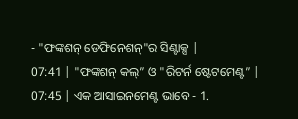- "ଫଙ୍କଶନ୍ ଡେଫିନେଶନ୍"ର ସିଣ୍ଟାକ୍ସ |
07:41 | "ଫଙ୍କଶନ୍ କଲ୍” ଓ "ରିଟର୍ନ ଷ୍ଟେଟମେଣ୍ଟ” |
07:45 | ଏକ ଆସାଇନମେଣ୍ଟ ଭାବେ - 1.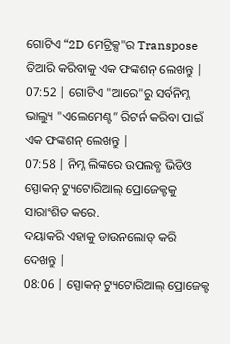ଗୋଟିଏ “2D ମେଟ୍ରିକ୍ସ"ର Transpose ତିଆରି କରିବାକୁ ଏକ ଫଙ୍କଶନ୍ ଲେଖନ୍ତୁ |
07:52 | ଗୋଟିଏ "ଆରେ"ରୁ ସର୍ବନିମ୍ନ ଭାଲ୍ୟୁ "ଏଲେମେଣ୍ଟ” ରିଟର୍ନ କରିବା ପାଇଁ ଏକ ଫଙ୍କଶନ୍ ଲେଖନ୍ତୁ |
07:58 | ନିମ୍ନ ଲିଙ୍କରେ ଉପଲବ୍ଧ ଭିଡିଓ ସ୍ପୋକନ୍ ଟ୍ୟୁଟୋରିଆଲ୍ ପ୍ରୋଜେକ୍ଟକୁ ସାରାଂଶିତ କରେ.
ଦୟାକରି ଏହାକୁ ଡାଉନଲୋଡ୍ କରି ଦେଖନ୍ତୁ |
08:06 | ସ୍ପୋକନ୍ ଟ୍ୟୁଟୋରିଆଲ୍ ପ୍ରୋଜେକ୍ଟ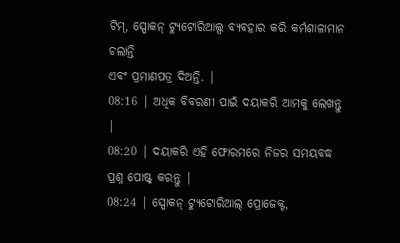ଟିମ୍, ସ୍ପୋକନ୍ ଟ୍ୟୁଟୋରିଆଲ୍ସ ବ୍ୟବହାର କରି କର୍ମଶାଳାମାନ ଚଲାନ୍ତି
ଏବଂ ପ୍ରମାଣପତ୍ର ଦିଅନ୍ତି. |
08:16 | ଅଧିକ ବିବରଣୀ ପାଇଁ ଦୟାକରି ଆମକୁ ଲେଖନ୍ତୁ |
08:20 | ଦୟାକରି ଏହି ଫୋରମରେ ନିଜର ସମୟବଦ୍ଧ ପ୍ରଶ୍ନ ପୋଷ୍ଟ୍ କରନ୍ତୁ |
08:24 | ସ୍ପୋକନ୍ ଟ୍ୟୁଟୋରିଆଲ୍ ପ୍ରୋଜେକ୍ଟ,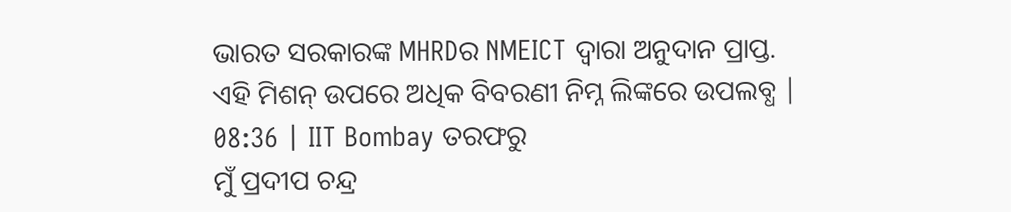ଭାରତ ସରକାରଙ୍କ MHRDର NMEICT ଦ୍ୱାରା ଅନୁଦାନ ପ୍ରାପ୍ତ.
ଏହି ମିଶନ୍ ଉପରେ ଅଧିକ ବିବରଣୀ ନିମ୍ନ ଲିଙ୍କରେ ଉପଲବ୍ଧ |
08:36 | IIT Bombay ତରଫରୁ
ମୁଁ ପ୍ରଦୀପ ଚନ୍ଦ୍ର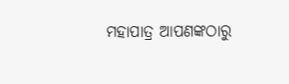ମହାପାତ୍ର ଆପଣଙ୍କଠାରୁ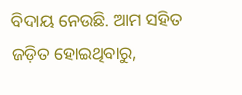ବିଦାୟ ନେଉଛି. ଆମ ସହିତ ଜଡ଼ିତ ହୋଇଥିବାରୁ,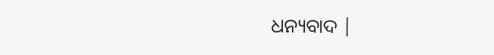ଧନ୍ୟବାଦ |